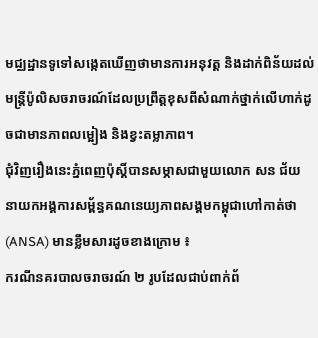មជ្ឈដ្ឋានទូទៅសង្កេតឃើញថាមានការអនុវត្ត និងដាក់ពិន័យដល់មន្ត្រីប៉ូលិសចរាចរណ៍ដែលប្រព្រឹត្តខុសពីសំណាក់ថ្នាក់លើហាក់ដូចជាមានភាពលម្អៀង និងខ្វះតម្លាភាព។
ជុំវិញរឿងនេះភ្នំពេញប៉ុស្តិ៍បានសម្ភាសជាមួយលោក សន ជ័យ នាយកអង្គការសម្ព័ន្ធគណនេយ្យភាពសង្គមកម្ពុជាហៅកាត់ថា (ANSA) មានខ្លឹមសារដូចខាងក្រោម ៖
ករណីនគរបាលចរាចរណ៍ ២ រូបដែលជាប់ពាក់ព័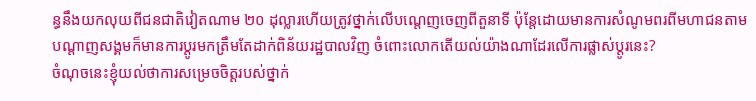ន្ធនឹងយកលុយពីជនជាតិវៀតណាម ២០ ដុល្លារហើយត្រូវថ្នាក់លើបណ្តេញចេញពីតួនាទី ប៉ុន្តែដោយមានការសំណូមពរពីមហាជនតាមបណ្តាញសង្គមក៏មានការប្ដូរមកត្រឹមតែដាក់ពិន័យរដ្ឋបាលវិញ ចំពោះលោកតើយល់យ៉ាងណាដែរលើការផ្លាស់ប្ដូរនេះ?
ចំណុចនេះខ្ញុំយល់ថាការសម្រេចចិត្តរបស់ថ្នាក់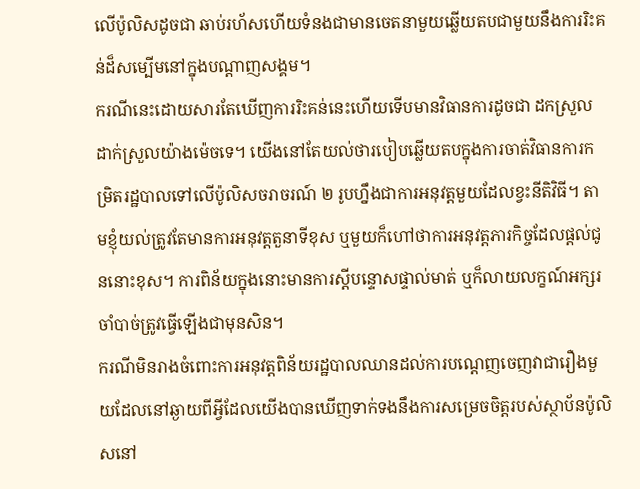លើប៉ូលិសដូចជា ឆាប់រហ័សហើយទំនងជាមានចេតនាមួយឆ្លើយតបជាមួយនឹងការរិះគន់ដ៏សម្បើមនៅក្នុងបណ្តាញសង្គម។
ករណីនេះដោយសារតែឃើញការរិះគន់នេះហើយទើបមានវិធានការដូចជា ដកស្រួល ដាក់ស្រួលយ៉ាងម៉េចទេ។ យើងនៅតែយល់ថារបៀបឆ្លើយតបក្នុងការចាត់វិធានការកម្រិតរដ្ឋបាលទៅលើប៉ូលិសចរាចរណ៍ ២ រូបហ្នឹងជាការអនុវត្តមួយដែលខ្វះនីតិវិធី។ តាមខ្ញុំយល់ត្រូវតែមានការអនុវត្តតួនាទីខុស ឬមួយក៏ហៅថាការអនុវត្តភារកិច្ចដែលផ្តល់ជូននោះខុស។ ការពិន័យក្នុងនោះមានការស្តីបន្ទោសផ្ទាល់មាត់ ឬក៏លាយលក្ខណ៍អក្សរ ចាំបាច់ត្រូវធ្វើឡើងជាមុនសិន។
ករណីមិនរាងចំពោះការអនុវត្តពិន័យរដ្ឋបាលឈានដល់ការបណ្តេញចេញវាជារឿងមួយដែលនៅឆ្ងាយពីអ្វីដែលយើងបានឃើញទាក់ទងនឹងការសម្រេចចិត្តរបស់ស្ថាប័នប៉ូលិសនៅ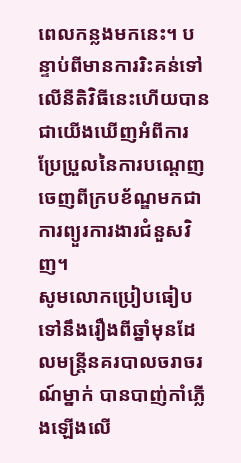ពេលកន្លងមកនេះ។ បន្ទាប់ពីមានការរិះគន់ទៅលើនីតិវិធីនេះហើយបានជាយើងឃើញអំពីការប្រែប្រួលនៃការបណ្តេញចេញពីក្របខ័ណ្ឌមកជាការព្យួរការងារជំនួសវិញ។
សូមលោកប្រៀបធៀបទៅនឹងរឿងពីឆ្នាំមុនដែលមន្ត្រីនគរបាលចរាចរណ៍ម្នាក់ បានបាញ់កាំភ្លើងឡើងលើ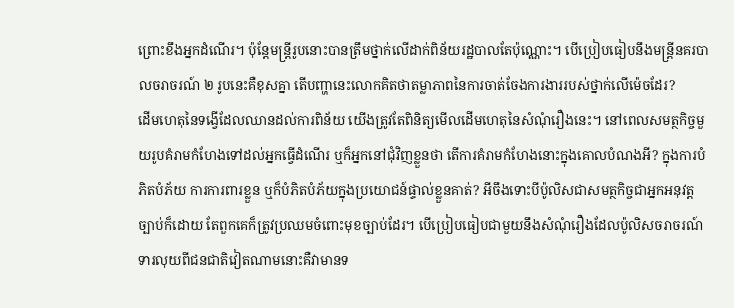ព្រោះខឹងអ្នកដំណើរ។ ប៉ុន្តែមន្ត្រីរូបនោះបានត្រឹមថ្នាក់លើដាក់ពិន័យរដ្ឋបាលតែប៉ុណ្ណោះ។ បើប្រៀបធៀបនឹងមន្ត្រីនគរបាលចរាចរណ៍ ២ រូបនេះគឺខុសគ្នា តើបញ្ហានេះលោកគិតថាតម្លាភាពនៃការចាត់ចែងការងាររបស់ថ្នាក់លើម៉េចដែរ?
ដើមហេតុនៃទង្វើដែលឈានដល់ការពិន័យ យើងត្រូវតែពិនិត្យមើលដើមហេតុនៃសំណុំរឿងនេះ។ នៅពេលសមត្ថកិច្ចមួយរូបគំរាមកំហែងទៅដល់អ្នកធ្វើដំណើរ ឬក៏អ្នកនៅជុំវិញខ្លួនថា តើការគំរាមកំហែងនោះក្នុងគោលបំណងអី? ក្នុងការបំភិតបំភ័យ ការការពារខ្លួន ឬក៏បំភិតបំភ័យក្នុងប្រយោជន៍ផ្ទាល់ខ្លួនគាត់? អីចឹងទោះបីប៉ូលិសជាសមត្ថកិច្ចជាអ្នកអនុវត្តច្បាប់ក៏ដោយ តែពួកគេក៏ត្រូវប្រឈមចំពោះមុខច្បាប់ដែរ។ បើប្រៀបធៀបជាមួយនឹងសំណុំរឿងដែលប៉ូលិសចរាចរណ៍ទារលុយពីជនជាតិវៀតណាមនោះគឺវាមានទ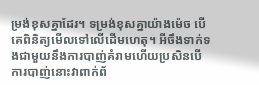ម្រង់ខុសគ្នាដែរ។ ទម្រង់ខុសគ្នាយ៉ាងម៉េច បើគេពិនិត្យមើលទៅលើដើមហេតុ។ អីចឹងទាក់ទងជាមួយនឹងការបាញ់គំរាមហើយប្រសិនបើការបាញ់នោះវាពាក់ព័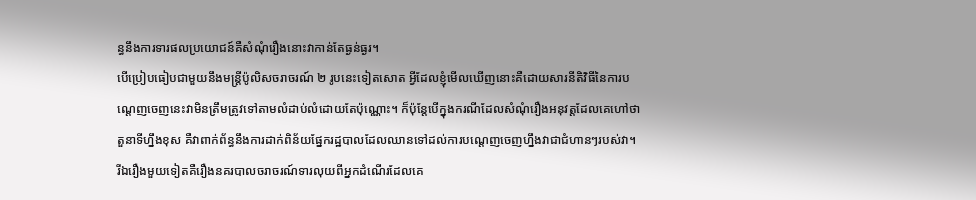ន្ធនឹងការទារផលប្រយោជន៍គឺសំណុំរឿងនោះវាកាន់តែធ្ងន់ធ្ងរ។
បើប្រៀបធៀបជាមួយនឹងមន្ត្រីប៉ូលិសចរាចរណ៍ ២ រូបនេះទៀតសោត អ្វីដែលខ្ញុំមើលឃើញនោះគឺដោយសារនីតិវិធីនៃការបណ្តេញចេញនេះវាមិនត្រឹមត្រូវទៅតាមលំដាប់លំដោយតែប៉ុណ្ណោះ។ ក៏ប៉ុន្តែបើក្នុងករណីដែលសំណុំរឿងអនុវត្តដែលគេហៅថា តួនាទីហ្នឹងខុស គឺវាពាក់ព័ន្ធនឹងការដាក់ពិន័យផ្នែករដ្ឋបាលដែលឈានទៅដល់ការបណ្តេញចេញហ្នឹងវាជាជំហានៗរបស់វា។
រីឯរឿងមួយទៀតគឺរឿងនគរបាលចរាចរណ៍ទារលុយពីអ្នកដំណើរដែលគេ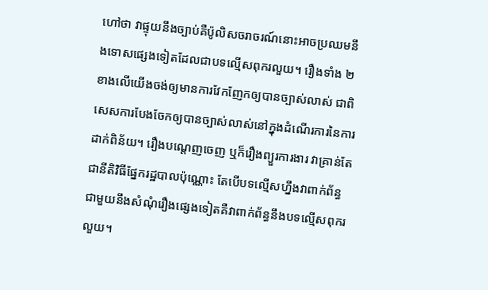ហៅថា វាផ្ទុយនឹងច្បាប់គឺប៉ូលិសចរាចរណ៍នោះអាចប្រឈមនឹងទោសផ្សេងទៀតដែលជាបទល្មើសពុករលួយ។ រឿងទាំង ២ ខាងលើយើងចង់ឲ្យមានការវែកញែកឲ្យបានច្បាស់លាស់ ជាពិសេសការបែងចែកឲ្យបានច្បាស់លាស់នៅក្នុងដំណើរការនៃការដាក់ពិន័យ។ រឿងបណ្តេញចេញ ឬក៏រឿងព្យួរការងារ វាគ្រាន់តែជានីតិវិធីផ្នែករដ្ឋបាលប៉ុណ្ណោះ តែបើបទល្មើសហ្នឹងវាពាក់ព័ន្ធជាមួយនឹងសំណុំរឿងផ្សេងទៀតគឺវាពាក់ព័ន្ធនឹងបទល្មើសពុករលួយ។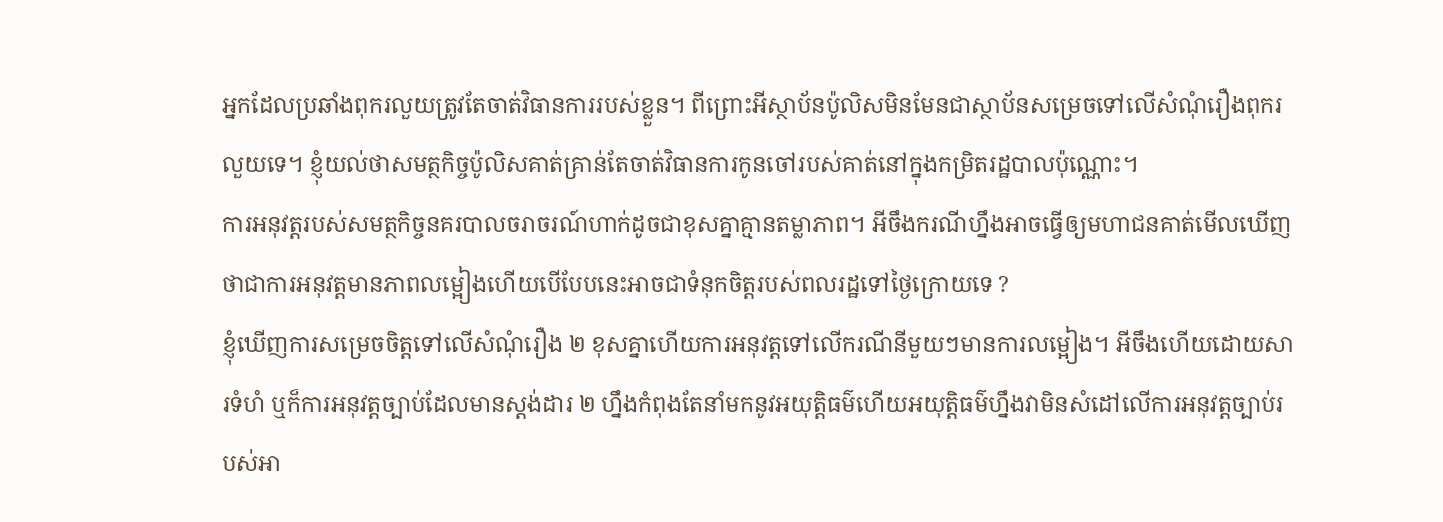អ្នកដែលប្រឆាំងពុករលួយត្រូវតែចាត់វិធានការរបស់ខ្លួន។ ពីព្រោះអីស្ថាប័នប៉ូលិសមិនមែនជាស្ថាប័នសម្រេចទៅលើសំណុំរឿងពុករលួយទេ។ ខ្ញុំយល់ថាសមត្ថកិច្ចប៉ូលិសគាត់គ្រាន់តែចាត់វិធានការកូនចៅរបស់គាត់នៅក្នុងកម្រិតរដ្ឋបាលប៉ុណ្ណោះ។
ការអនុវត្តរបស់សមត្ថកិច្ចនគរបាលចរាចរណ៍ហាក់ដូចជាខុសគ្នាគ្មានតម្លាភាព។ អីចឹងករណីហ្នឹងអាចធ្វើឲ្យមហាជនគាត់មើលឃើញថាជាការអនុវត្តមានភាពលម្អៀងហើយបើបែបនេះអាចជាទំនុកចិត្តរបស់ពលរដ្ឋទៅថ្ងៃក្រោយទេ ?
ខ្ញុំឃើញការសម្រេចចិត្តទៅលើសំណុំរឿង ២ ខុសគ្នាហើយការអនុវត្តទៅលើករណីនីមួយៗមានការលម្អៀង។ អីចឹងហើយដោយសារទំហំ ឬក៏ការអនុវត្តច្បាប់ដែលមានស្តង់ដារ ២ ហ្នឹងកំពុងតែនាំមកនូវអយុត្តិធម៌ហើយអយុត្តិធម៌ហ្នឹងវាមិនសំដៅលើការអនុវត្តច្បាប់របស់អា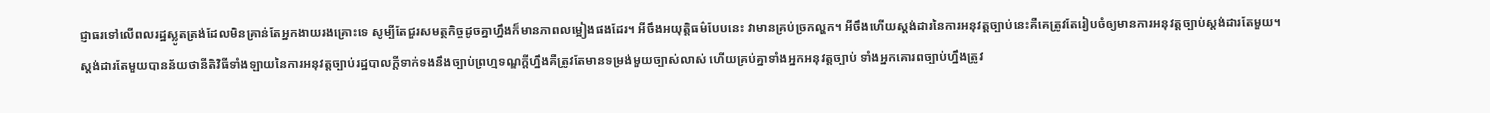ជ្ញាធរទៅលើពលរដ្ឋស្លូតត្រង់ដែលមិនគ្រាន់តែអ្នកងាយរងគ្រោះទេ សូម្បីតែជួរសមត្ថកិច្ចដូចគ្នាហ្នឹងក៏មានភាពលម្អៀងផងដែរ។ អីចឹងអយុត្តិធម៌បែបនេះ វាមានគ្រប់ច្រកល្ហក។ អីចឹងហើយស្តង់ដារនៃការអនុវត្តច្បាប់នេះគឺគេត្រូវតែរៀបចំឲ្យមានការអនុវត្តច្បាប់ស្តង់ដារតែមួយ។
ស្តង់ដារតែមួយបានន័យថានីតិវិធីទាំងឡាយនៃការអនុវត្តច្បាប់រដ្ឋបាលក្តីទាក់ទងនឹងច្បាប់ព្រហ្មទណ្ឌក្តីហ្នឹងគឺត្រូវតែមានទម្រង់មួយច្បាស់លាស់ ហើយគ្រប់គ្នាទាំងអ្នកអនុវត្តច្បាប់ ទាំងអ្នកគោរពច្បាប់ហ្នឹងត្រូវ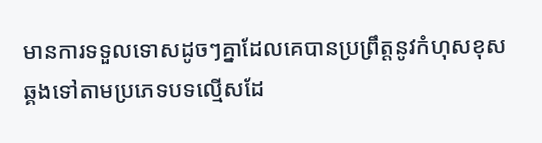មានការទទួលទោសដូចៗគ្នាដែលគេបានប្រព្រឹត្តនូវកំហុសខុសឆ្គងទៅតាមប្រភេទបទល្មើសដែ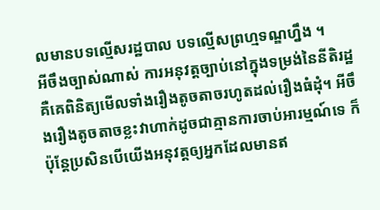លមានបទល្មើសរដ្ឋបាល បទល្មើសព្រហ្មទណ្ឌហ្នឹង ។
អីចឹងច្បាស់ណាស់ ការអនុវត្តច្បាប់នៅក្នុងទម្រង់នៃនីតិរដ្ឋគឺគេពិនិត្យមើលទាំងរឿងតូចតាចរហូតដល់រឿងធំដុំ។ អីចឹងរឿងតូចតាចខ្លះវាហាក់ដូចជាគ្មានការចាប់អារម្មណ៍ទេ ក៏ប៉ុន្តែប្រសិនបើយើងអនុវត្តឲ្យអ្នកដែលមានឥ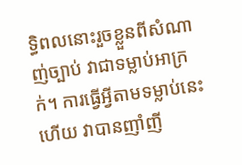ទ្ធិពលនោះរួចខ្លួនពីសំណាញ់ច្បាប់ វាជាទម្លាប់អាក្រក់។ ការធ្វើអ្វីតាមទម្លាប់នេះហើយ វាបានញាំញី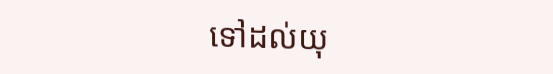ទៅដល់យុ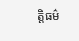ត្តិធម៌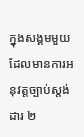ក្នុងសង្គមមួយដែលមានការអនុវត្តច្បាប់ស្តង់ដារ ២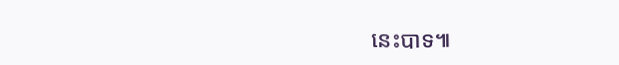នេះបាទ៕